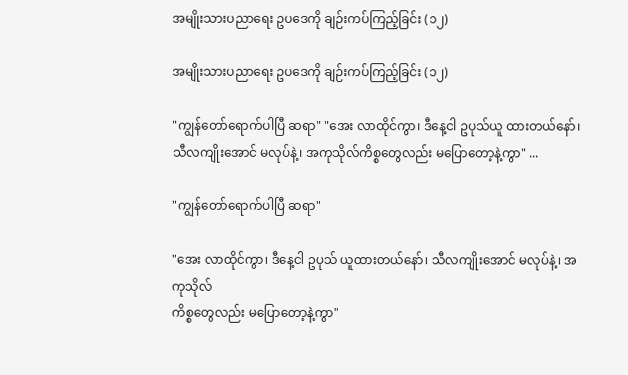အမျိုးသားပညာရေး ဥပဒေကို ချဉ်းကပ်ကြည့်ခြင်း (၁၂)

အမျိုးသားပညာရေး ဥပဒေကို ချဉ်းကပ်ကြည့်ခြင်း (၁၂)

"ကျွန်တော်ရောက်ပါပြီ ဆရာ" "အေး လာထိုင်ကွာ၊ ဒီနေ့ငါ ဥပုသ်ယူ ထားတယ်နော်၊ သီလကျိုးအောင် မလုပ်နဲ့၊ အကုသိုလ်ကိစ္စတွေလည်း မပြောတော့နဲ့ကွာ" ...

"ကျွန်တော်ရောက်ပါပြီ ဆရာ"

"အေး လာထိုင်ကွာ၊ ဒီနေ့ငါ ဥပုသ် ယူထားတယ်နော်၊ သီလကျိုးအောင် မလုပ်နဲ့၊ အကုသိုလ်
ကိစ္စတွေလည်း မပြောတော့နဲ့ကွာ"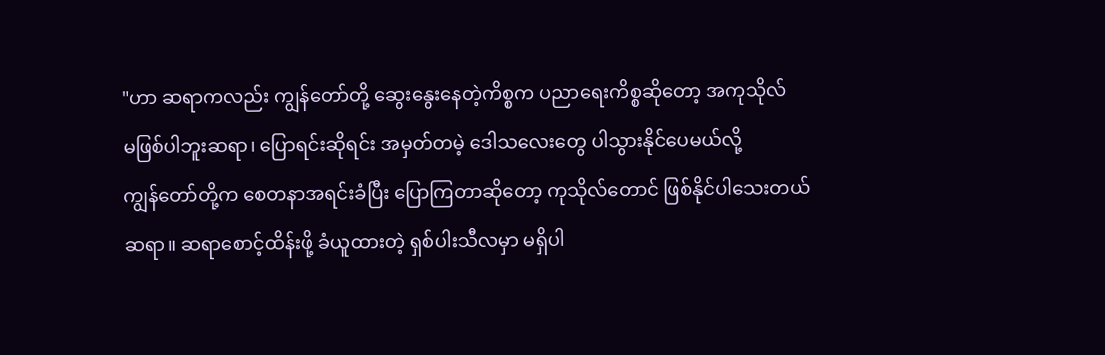"ဟာ ဆရာကလည်း ကျွန်တော်တို့ ဆွေးနွေးနေတဲ့ကိစ္စက ပညာရေးကိစ္စဆိုတော့ အကုသိုလ်
မဖြစ်ပါဘူးဆရာ၊ ပြောရင်းဆိုရင်း အမှတ်တမဲ့ ဒေါသလေးတွေ ပါသွားနိုင်ပေမယ်လို့
ကျွန်တော်တို့က စေတနာအရင်းခံပြီး ပြောကြတာဆိုတော့ ကုသိုလ်တောင် ဖြစ်နိုင်ပါသေးတယ်
ဆရာ။ ဆရာစောင့်ထိန်းဖို့ ခံယူထားတဲ့ ရှစ်ပါးသီလမှာ မရှိပါ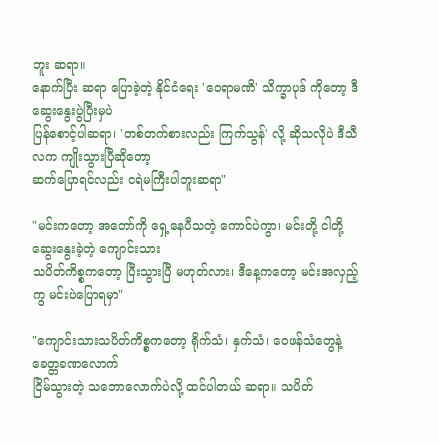ဘူး ဆရာ။
နောက်ပြီး ဆရာ ပြောခဲ့တဲ့ နိုင်ငံရေး 'ဝေရာမဏိ' သိက္ခာပုဒ် ကိုတော့ ဒီဆွေးနွေးပွဲပြီးမှပဲ
ပြန်စောင့်ပါဆရာ၊ 'တစ်တက်စားလည်း ကြက်သွန်' လို့ ဆိုသလိုပဲ ဒီသီလက ကျိုးသွားပြီဆိုတော့
ဆက်ပြောရင်လည်း ငရဲမကြီးပါဘူးဆရာ"

"မင်းကတော့ အတော်ကို ရှေ့နေပီသတဲ့ ကောင်ပဲကွာ၊ မင်းတို့ ငါတို့ ဆွေးနွေးခဲ့တဲ့ ကျောင်းသား
သပိတ်ကိစ္စကတော့ ပြီးသွားပြီ မဟုတ်လား၊ ဒီနေ့ကတော့ မင်းအလှည့်ကွ မင်းပဲပြောရမှာ"

"ကျောင်းသားသပိတ်ကိစ္စကတော့ ရိုက်သံ၊ နှက်သံ၊ ဝေဖန်သံတွေနဲ့ ခေတ္တခဏလောက်
ငြိမ်သွားတဲ့ သဘောလောက်ပဲလို့ ထင်ပါတယ် ဆရာ။ သပိတ်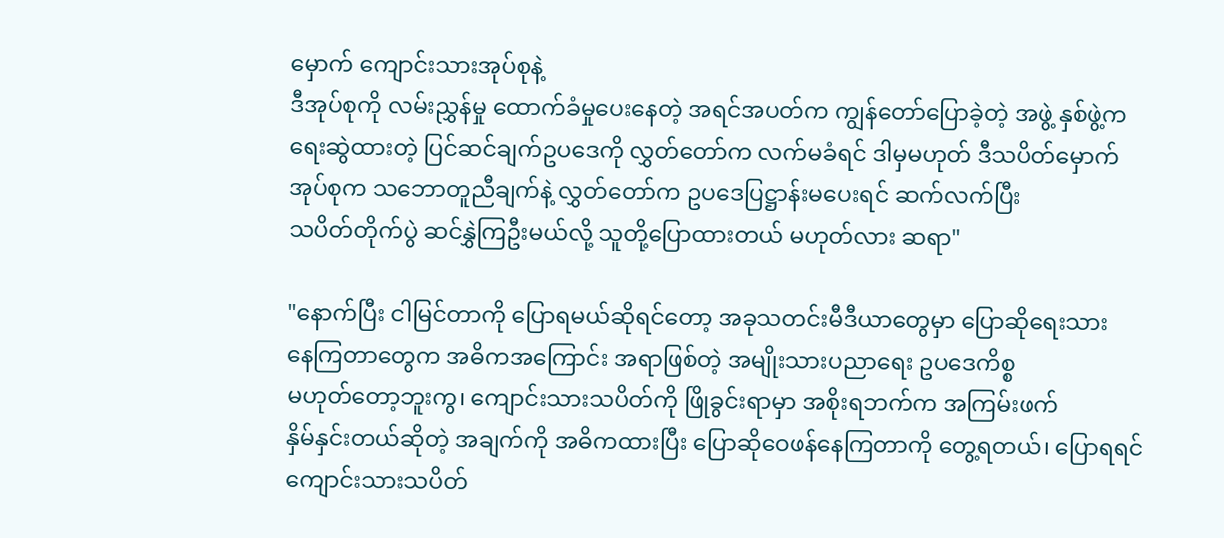မှောက် ကျောင်းသားအုပ်စုနဲ့
ဒီအုပ်စုကို လမ်းညွှန်မှု ထောက်ခံမှုပေးနေတဲ့ အရင်အပတ်က ကျွန်တော်ပြောခဲ့တဲ့ အဖွဲ့ နှစ်ဖွဲ့က
ရေးဆွဲထားတဲ့ ပြင်ဆင်ချက်ဥပဒေကို လွှတ်တော်က လက်မခံရင် ဒါမှမဟုတ် ဒီသပိတ်မှောက်
အုပ်စုက သဘောတူညီချက်နဲ့ လွှတ်တော်က ဥပဒေပြဋ္ဌာန်းမပေးရင် ဆက်လက်ပြီး
သပိတ်တိုက်ပွဲ ဆင်နွှဲကြဦးမယ်လို့ သူတို့ပြောထားတယ် မဟုတ်လား ဆရာ"

"နောက်ပြီး ငါမြင်တာကို ပြောရမယ်ဆိုရင်တော့ အခုသတင်းမီဒီယာတွေမှာ ပြောဆိုရေးသား
နေကြတာတွေက အဓိကအကြောင်း အရာဖြစ်တဲ့ အမျိုးသားပညာရေး ဥပဒေကိစ္စ
မဟုတ်တော့ဘူးကွ၊ ကျောင်းသားသပိတ်ကို ဖြိုခွင်းရာမှာ အစိုးရဘက်က အကြမ်းဖက်
နှိမ်နှင်းတယ်ဆိုတဲ့ အချက်ကို အဓိကထားပြီး ပြောဆိုဝေဖန်နေကြတာကို တွေ့ရတယ်၊ ပြောရရင်
ကျောင်းသားသပိတ်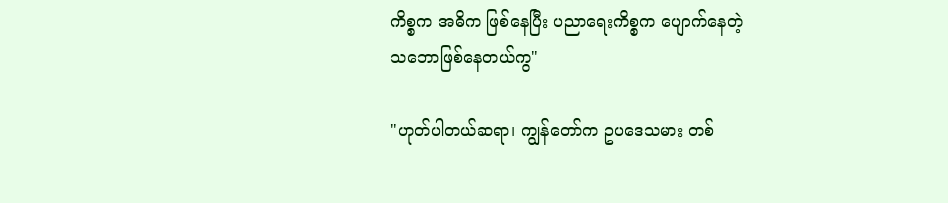ကိစ္စက အဓိက ဖြစ်နေပြီး ပညာရေးကိစ္စက ပျောက်နေတဲ့
သဘောဖြစ်နေတယ်ကွ"

"ဟုတ်ပါတယ်ဆရာ၊ ကျွန်တော်က ဥပဒေသမား တစ်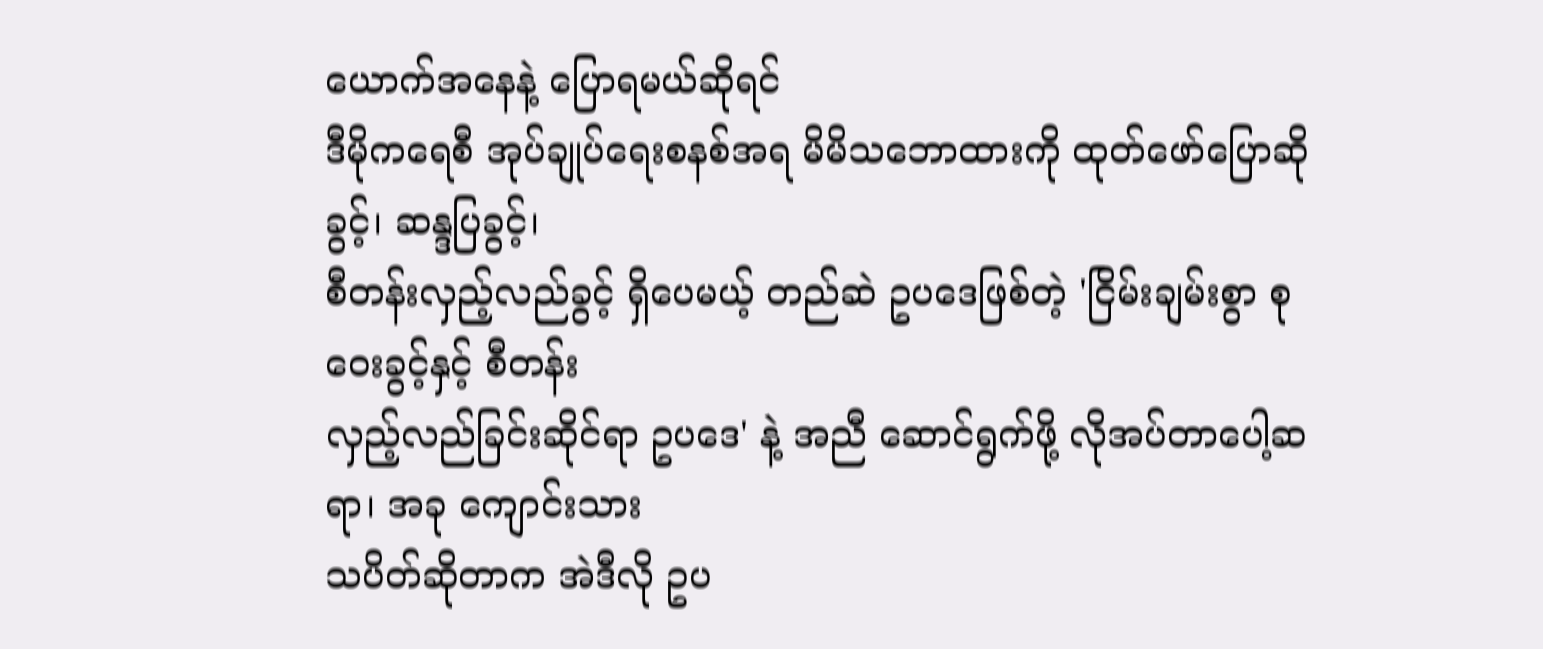ယောက်အနေနဲ့ ပြောရမယ်ဆိုရင်
ဒီမိုကရေစီ အုပ်ချုပ်ရေးစနစ်အရ မိမိသဘောထားကို ထုတ်ဖော်ပြောဆိုခွင့်၊ ဆန္ဒပြခွင့်၊
စီတန်းလှည့်လည်ခွင့် ရှိပေမယ့် တည်ဆဲ ဥပဒေဖြစ်တဲ့ 'ငြိမ်းချမ်းစွာ စုဝေးခွင့်နှင့် စီတန်း
လှည့်လည်ခြင်းဆိုင်ရာ ဥပဒေ' နဲ့ အညီ ဆောင်ရွက်ဖို့ လိုအပ်တာပေါ့ဆရာ၊ အခု ကျောင်းသား
သပိတ်ဆိုတာက အဲဒီလို ဥပ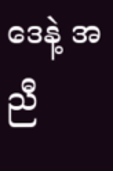ဒေနဲ့ အညီ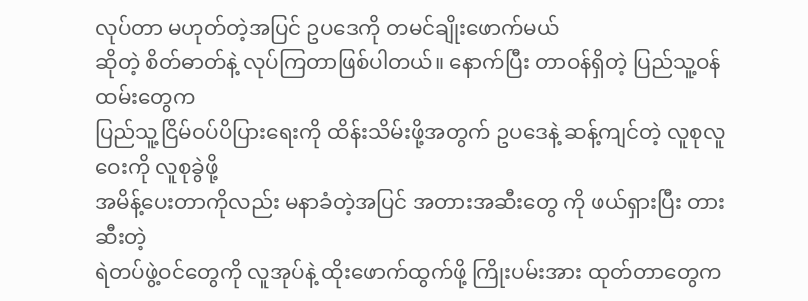လုပ်တာ မဟုတ်တဲ့အပြင် ဥပဒေကို တမင်ချိုးဖောက်မယ်
ဆိုတဲ့ စိတ်ဓာတ်နဲ့ လုပ်ကြတာဖြစ်ပါတယ်။ နောက်ပြီး တာဝန်ရှိတဲ့ ပြည်သူ့ဝန်ထမ်းတွေက
ပြည်သူ့ငြိမ်ဝပ်ပိပြားရေးကို ထိန်းသိမ်းဖို့အတွက် ဥပဒေနဲ့ ဆန့်ကျင်တဲ့ လူစုလူဝေးကို လူစုခွဲဖို့
အမိန့်ပေးတာကိုလည်း မနာခံတဲ့အပြင် အတားအဆီးတွေ ကို ဖယ်ရှားပြီး တားဆီးတဲ့
ရဲတပ်ဖွဲ့ဝင်တွေကို လူအုပ်နဲ့ ထိုးဖောက်ထွက်ဖို့ ကြိုးပမ်းအား ထုတ်တာတွေက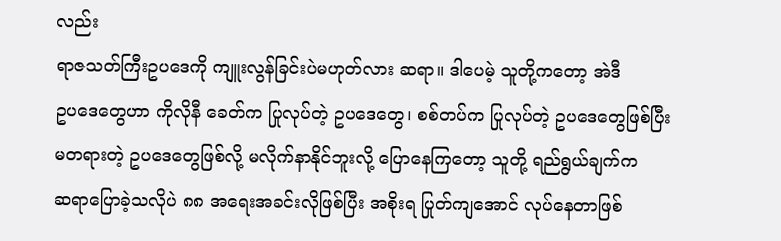လည်း
ရာဇသတ်ကြီးဥပဒေကို ကျူးလွန်ခြင်းပဲမဟုတ်လား ဆရာ။ ဒါပေမဲ့ သူတို့ကတော့ အဲဒီ
ဥပဒေတွေဟာ ကိုလိုနီ ခေတ်က ပြုလုပ်တဲ့ ဥပဒေတွေ၊ စစ်တပ်က ပြုလုပ်တဲ့ ဥပဒေတွေဖြစ်ပြီး
မတရားတဲ့ ဥပဒေတွေဖြစ်လို့ မလိုက်နာနိုင်ဘူးလို့ ပြောနေကြတော့ သူတို့ ရည်ရွယ်ချက်က
ဆရာပြောခဲ့သလိုပဲ ၈၈ အရေးအခင်းလိုဖြစ်ပြီး အစိုးရ ပြုတ်ကျအောင် လုပ်နေတာဖြစ်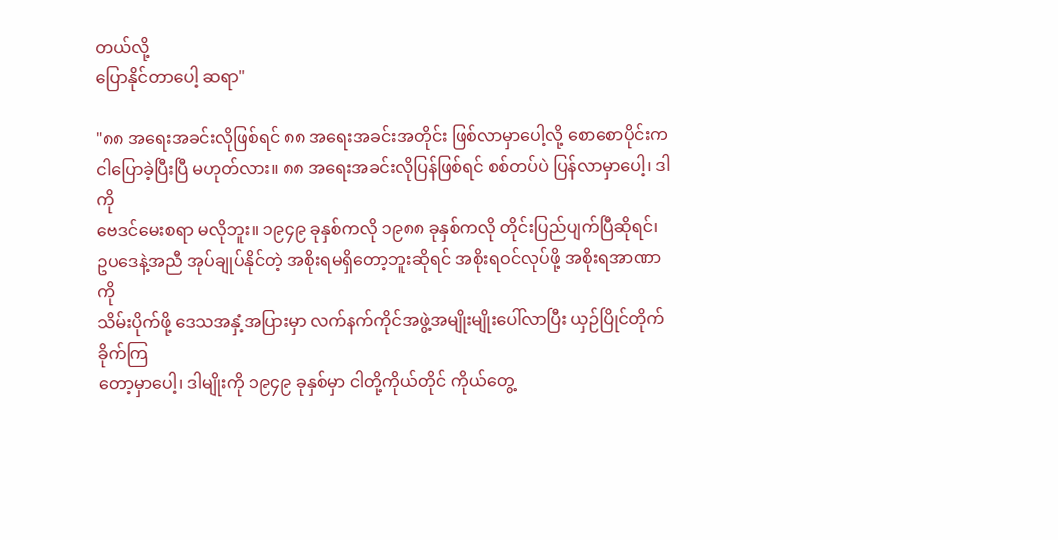တယ်လို့
ပြောနိုင်တာပေါ့ ဆရာ"

"၈၈ အရေးအခင်းလိုဖြစ်ရင် ၈၈ အရေးအခင်းအတိုင်း ဖြစ်လာမှာပေါ့လို့ စောစောပိုင်းက
ငါပြောခဲ့ပြီးပြီ မဟုတ်လား။ ၈၈ အရေးအခင်းလိုပြန်ဖြစ်ရင် စစ်တပ်ပဲ ပြန်လာမှာပေါ့၊ ဒါကို
ဗေဒင်မေးစရာ မလိုဘူး။ ၁၉၄၉ ခုနှစ်ကလို ၁၉၈၈ ခုနှစ်ကလို တိုင်းပြည်ပျက်ပြီဆိုရင်၊
ဥပဒေနဲ့အညီ အုပ်ချုပ်နိုင်တဲ့ အစိုးရမရှိတော့ဘူးဆိုရင် အစိုးရဝင်လုပ်ဖို့ အစိုးရအာဏာကို
သိမ်းပိုက်ဖို့ ဒေသအနှံ့အပြားမှာ လက်နက်ကိုင်အဖွဲ့အမျိုးမျိုးပေါ်လာပြီး ယှဉ်ပြိုင်တိုက်ခိုက်ကြ
တော့မှာပေါ့၊ ဒါမျိုးကို ၁၉၄၉ ခုနှစ်မှာ ငါတို့ကိုယ်တိုင် ကိုယ်တွေ့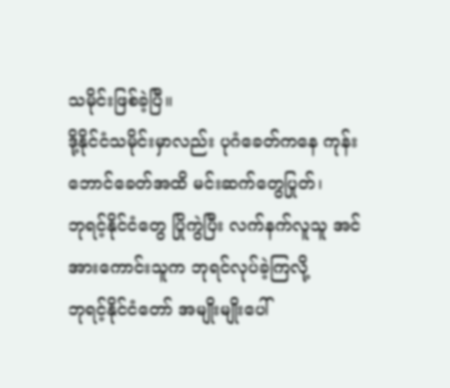သမိုင်းဖြစ်ခဲ့ပြီ။
ဒို့နိုင်ငံသမိုင်းမှာလည်း ပုဂံခေတ်ကနေ ကုန်းဘောင်ခေတ်အထိ မင်းဆက်တွေပြုတ်၊
ဘုရင့်နိုင်ငံတွေ ပြိုကွဲပြီး လက်နက်လူသူ အင်အားကောင်းသူက ဘုရင်လုပ်ခဲ့ကြလို့
ဘုရင့်နိုင်ငံတော် အမျိုးမျိုးပေါ်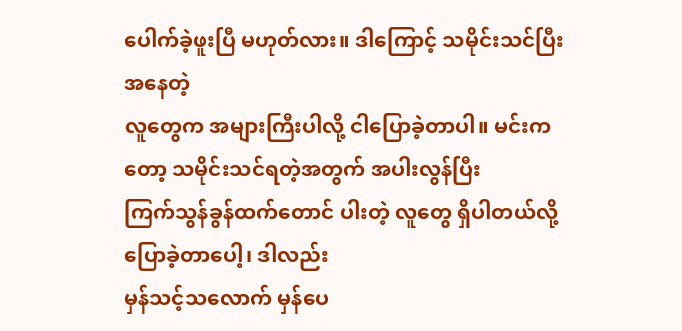ပေါက်ခဲ့ဖူးပြီ မဟုတ်လား။ ဒါကြောင့် သမိုင်းသင်ပြီး အနေတဲ့
လူတွေက အများကြီးပါလို့ ငါပြောခဲ့တာပါ။ မင်းကတော့ သမိုင်းသင်ရတဲ့အတွက် အပါးလွန်ပြီး
ကြက်သွန်ခွန်ထက်တောင် ပါးတဲ့ လူတွေ ရှိပါတယ်လို့ ပြောခဲ့တာပေါ့၊ ဒါလည်း
မှန်သင့်သလောက် မှန်ပေ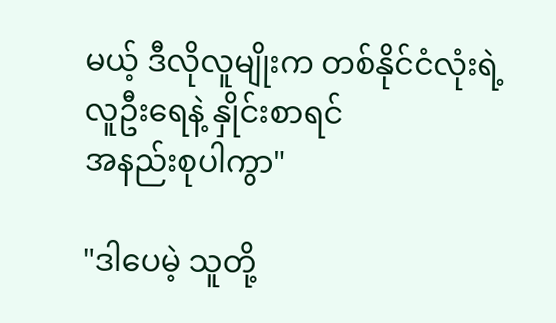မယ့် ဒီလိုလူမျိုးက တစ်နိုင်ငံလုံးရဲ့ လူဦးရေနဲ့ နှိုင်းစာရင်
အနည်းစုပါကွာ"

"ဒါပေမဲ့ သူတို့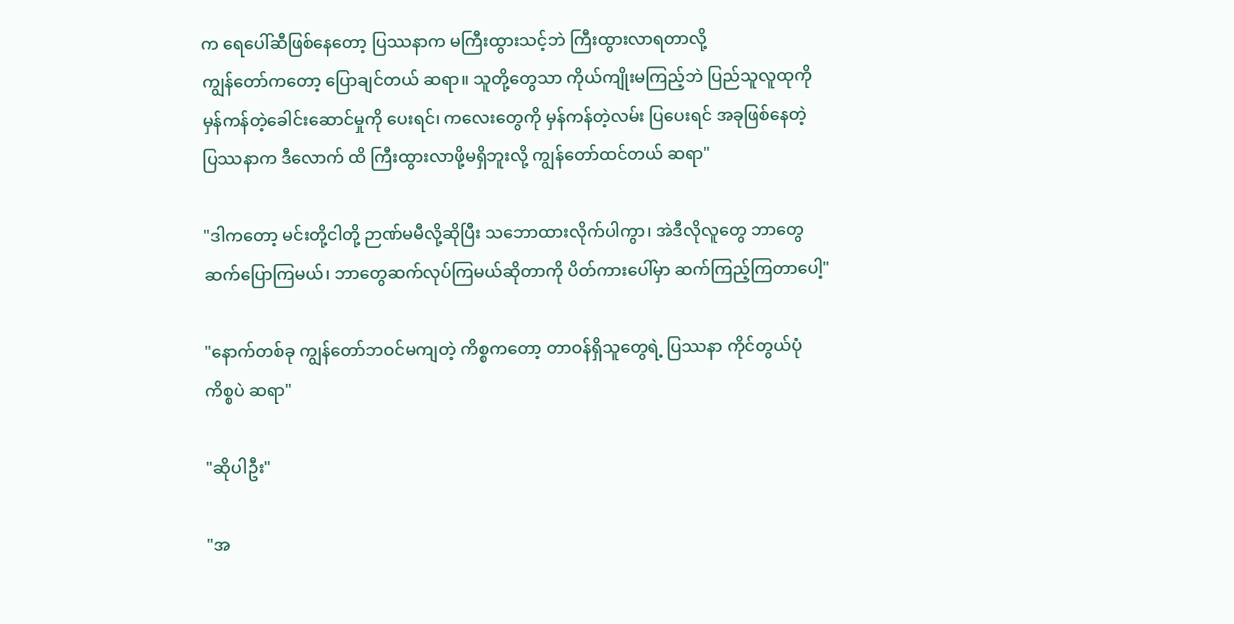က ရေပေါ်ဆီဖြစ်နေတော့ ပြဿနာက မကြီးထွားသင့်ဘဲ ကြီးထွားလာရတာလို့
ကျွန်တော်ကတော့ ပြောချင်တယ် ဆရာ။ သူတို့တွေသာ ကိုယ်ကျိုးမကြည့်ဘဲ ပြည်သူလူထုကို
မှန်ကန်တဲ့ခေါင်းဆောင်မှုကို ပေးရင်၊ ကလေးတွေကို မှန်ကန်တဲ့လမ်း ပြပေးရင် အခုဖြစ်နေတဲ့
ပြဿနာက ဒီလောက် ထိ ကြီးထွားလာဖို့မရှိဘူးလို့ ကျွန်တော်ထင်တယ် ဆရာ"

"ဒါကတော့ မင်းတို့ငါတို့ ဉာဏ်မမီလို့ဆိုပြီး သဘောထားလိုက်ပါကွာ၊ အဲဒီလိုလူတွေ ဘာတွေ
ဆက်ပြောကြမယ်၊ ဘာတွေဆက်လုပ်ကြမယ်ဆိုတာကို ပိတ်ကားပေါ်မှာ ဆက်ကြည့်ကြတာပေါ့"

"နောက်တစ်ခု ကျွန်တော်ဘဝင်မကျတဲ့ ကိစ္စကတော့ တာဝန်ရှိသူတွေရဲ့ ပြဿနာ ကိုင်တွယ်ပုံ
ကိစ္စပဲ ဆရာ"

"ဆိုပါဦး"

"အ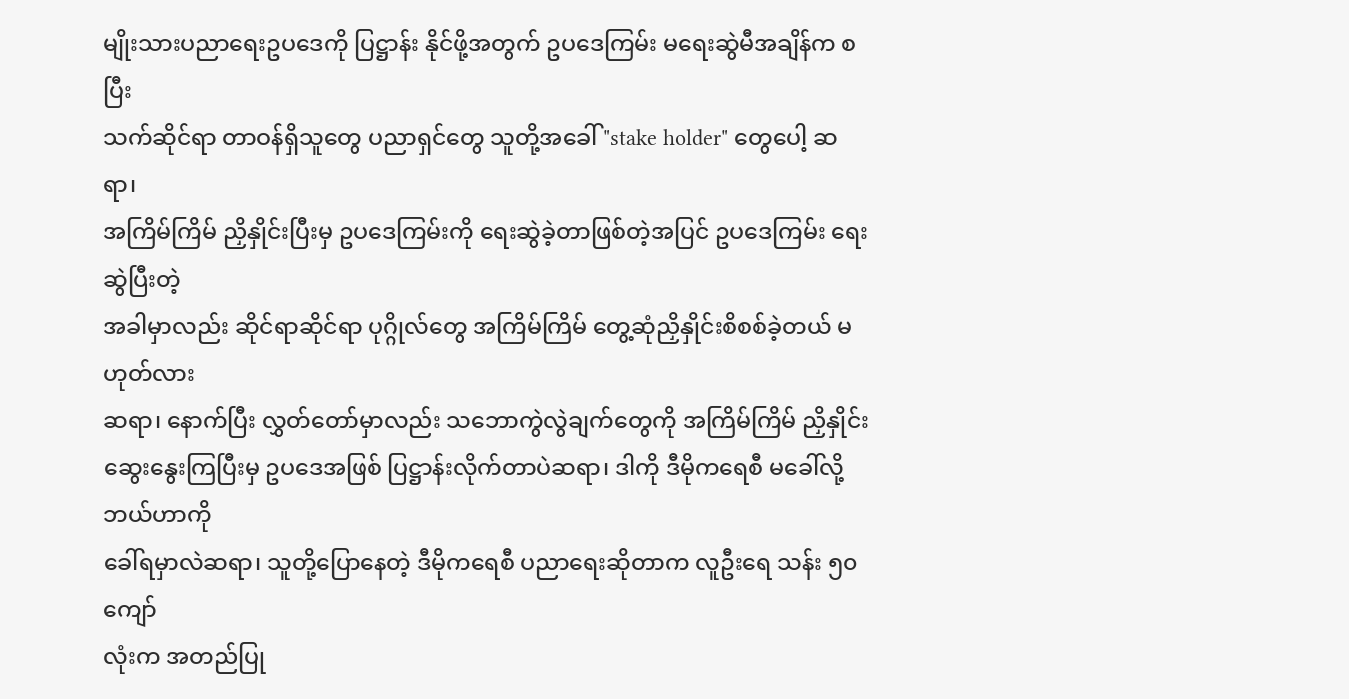မျိုးသားပညာရေးဥပဒေကို ပြဋ္ဌာန်း နိုင်ဖို့အတွက် ဥပဒေကြမ်း မရေးဆွဲမီအချိန်က စပြီး
သက်ဆိုင်ရာ တာဝန်ရှိသူတွေ ပညာရှင်တွေ သူတို့အခေါ် "stake holder" တွေပေါ့ ဆရာ၊
အကြိမ်ကြိမ် ညှိနှိုင်းပြီးမှ ဥပဒေကြမ်းကို ရေးဆွဲခဲ့တာဖြစ်တဲ့အပြင် ဥပဒေကြမ်း ရေးဆွဲပြီးတဲ့
အခါမှာလည်း ဆိုင်ရာဆိုင်ရာ ပုဂ္ဂိုလ်တွေ အကြိမ်ကြိမ် တွေ့ဆုံညှိနှိုင်းစိစစ်ခဲ့တယ် မဟုတ်လား
ဆရာ၊ နောက်ပြီး လွှတ်တော်မှာလည်း သဘောကွဲလွဲချက်တွေကို အကြိမ်ကြိမ် ညှိနှိုင်း
ဆွေးနွေးကြပြီးမှ ဥပဒေအဖြစ် ပြဋ္ဌာန်းလိုက်တာပဲဆရာ၊ ဒါကို ဒီမိုကရေစီ မခေါ်လို့ ဘယ်ဟာကို
ခေါ်ရမှာလဲဆရာ၊ သူတို့ပြောနေတဲ့ ဒီမိုကရေစီ ပညာရေးဆိုတာက လူဦးရေ သန်း ၅၀ ကျော်
လုံးက အတည်ပြု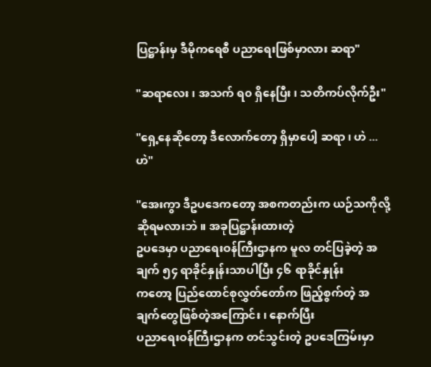ပြဋ္ဌာန်းမှ ဒီမိုကရေစီ ပညာရေးဖြစ်မှာလား ဆရာ"

"ဆရာလေး၊ အသက် ရ၀ ရှိနေပြီး၊ သတိကပ်လိုက်ဦး"

"ရှေ့နေဆိုတော့ ဒီလောက်တော့ ရှိမှာပေါ့ ဆရာ၊ ဟဲ ... ဟဲ"

"အေးကွာ ဒီဥပဒေကတော့ အစကတည်းက ယဉ်သကိုလို့ ဆိုရမလားဘဲ။ အခုပြဋ္ဌာန်းထားတဲ့
ဥပဒေမှာ ပညာရေးဝန်ကြီးဌာနက မူလ တင်ပြခဲ့တဲ့ အချက် ၅၄ ရာခိုင်နှုန်းသာပါပြီး ၄၆ ရာခိုင်နှုန်း
ကတော့ ပြည်ထောင်စုလွှတ်တော်က ဖြည့်စွက်တဲ့ အချက်တွေဖြစ်တဲ့အကြောင်း၊ နောက်ပြီး
ပညာရေးဝန်ကြီးဌာနက တင်သွင်းတဲ့ ဥပဒေကြမ်းမှာ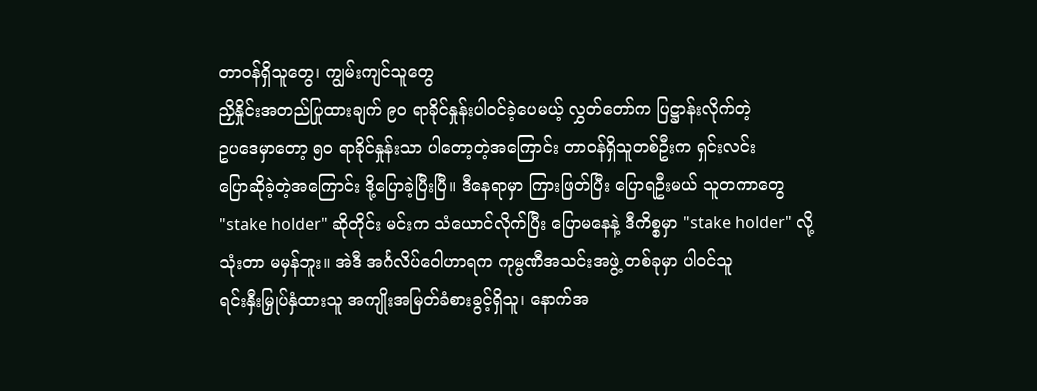တာဝန်ရှိသူတွေ၊ ကျွမ်းကျင်သူတွေ
ညှိနှိုင်းအတည်ပြုထားချက် ၉၀ ရာခိုင်နှုန်းပါ၀င်ခဲ့ပေမယ့် လွှတ်တော်က ပြဋ္ဌာန်းလိုက်တဲ့
ဥပဒေမှာတော့ ၅၀ ရာခိုင်နှုန်းသာ ပါတော့တဲ့အကြောင်း တာဝန်ရှိသူတစ်ဦးက ရှင်းလင်း
ပြောဆိုခဲ့တဲ့အကြောင်း ဒို့ပြောခဲ့ပြီးပြီ။ ဒီနေရာမှာ ကြားဖြတ်ပြီး ပြောရဦးမယ် သူတကာတွေ
"stake holder" ဆိုတိုင်း မင်းက သံယောင်လိုက်ပြီး ပြောမနေနဲ့ ဒီကိစ္စမှာ "stake holder" လို့
သုံးတာ မမှန်ဘူး။ အဲဒီ အင်္ဂလိပ်ဝေါဟာရက ကုမ္ပဏီအသင်းအဖွဲ့ တစ်ခုမှာ ပါ၀င်သူ
ရင်းနှီးမြှုပ်နှံထားသူ အကျိုးအမြတ်ခံစားခွင့်ရှိသူ၊ နောက်အ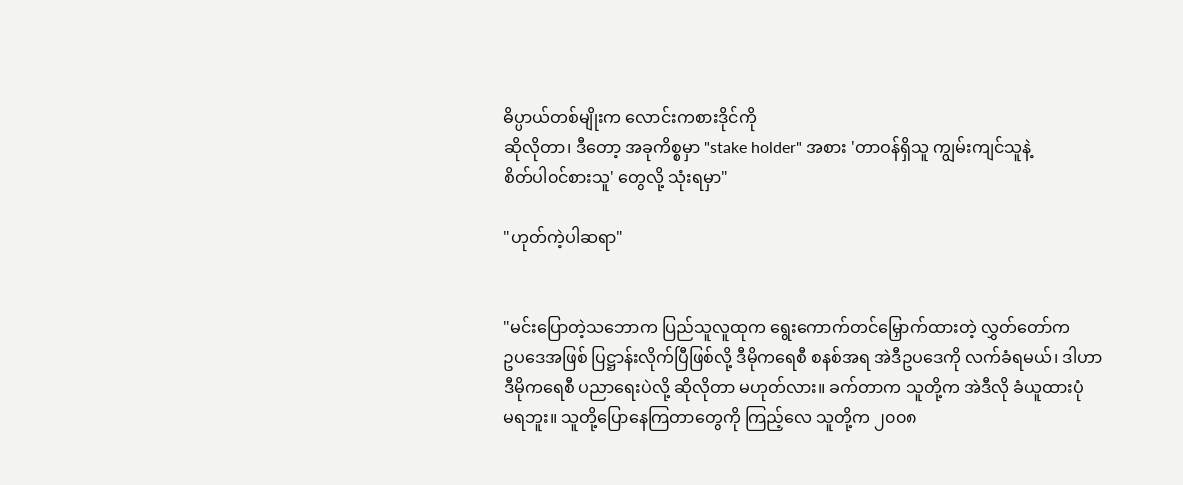ဓိပ္ပာယ်တစ်မျိုးက လောင်းကစားဒိုင်ကို
ဆိုလိုတာ၊ ဒီတော့ အခုကိစ္စမှာ "stake holder" အစား 'တာဝန်ရှိသူ ကျွမ်းကျင်သူနဲ့
စိတ်ပါ၀င်စားသူ' တွေလို့ သုံးရမှာ"

"ဟုတ်ကဲ့ပါဆရာ"


"မင်းပြောတဲ့သဘောက ပြည်သူလူထုက ရွေးကောက်တင်မြှောက်ထားတဲ့ လွှတ်တော်က
ဥပဒေအဖြစ် ပြဋ္ဌာန်းလိုက်ပြီဖြစ်လို့ ဒီမိုကရေစီ စနစ်အရ အဲဒီဥပဒေကို လက်ခံရမယ်၊ ဒါဟာ
ဒီမိုကရေစီ ပညာရေးပဲလို့ ဆိုလိုတာ မဟုတ်လား။ ခက်တာက သူတို့က အဲဒီလို ခံယူထားပုံ
မရဘူး။ သူတို့ပြောနေကြတာတွေကို ကြည့်လေ သူတို့က ၂၀၀၈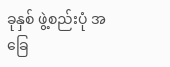ခုနှစ် ဖွဲ့စည်းပုံ အခြေ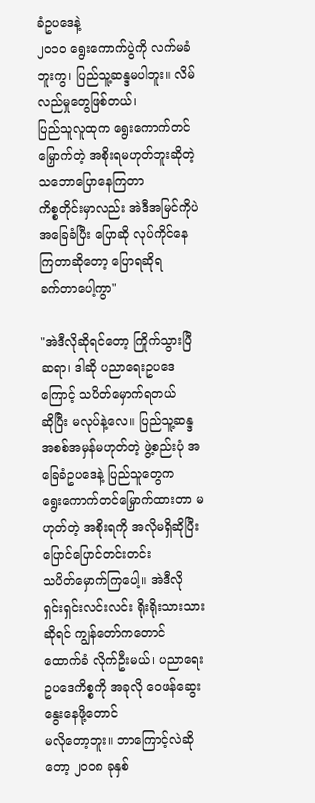ခံဥပဒေနဲ့
၂၀၁၀ ရွေးကောက်ပွဲကို လက်မခံဘူးကွ၊ ပြည်သူ့ဆန္ဒမပါဘူး။ လိမ်လည်မှုတွေဖြစ်တယ်၊
ပြည်သူလူထုက ရွေးကောက်တင်မြှောက်တဲ့ အစိုးရမဟုတ်ဘူးဆိုတဲ့ သဘောပြောနေကြတာ
ကိစ္စတိုင်းမှာလည်း အဲဒီအမြင်ကိုပဲ အခြေခံပြီး ပြောဆို လုပ်ကိုင်နေကြတာဆိုတော့ ပြောရဆိုရ
ခက်တာပေါ့ကွာ"

"အဲဒီလိုဆိုရင်တော့ ကြိုက်သွားပြီဆရာ၊ ဒါဆို ပညာရေးဥပဒေကြောင့် သပိတ်မှောက်ရတယ်
ဆိုပြီး မလုပ်နဲ့လေ။ ပြည်သူ့ဆန္ဒ အစစ်အမှန်မဟုတ်တဲ့ ဖွဲ့စည်းပုံ အခြေခံဥပဒေနဲ့ ပြည်သူတွေက
ရွေးကောက်တင်မြှောက်ထားတာ မဟုတ်တဲ့ အစိုးရကို အလိုမရှိဆိုပြီး ပြောင်ပြောင်တင်းတင်း
သပိတ်မှောက်ကြပေါ့။ အဲဒီလို ရှင်းရှင်းလင်းလင်း ရိုးရိုးသားသားဆိုရင် ကျွန်တော်ကတောင်
ထောက်ခံ လိုက်ဦးမယ်၊ ပညာရေး ဥပဒေကိစ္စကို အခုလို ဝေဖန်ဆွေးနွေးနေဖို့တောင်
မလိုတော့ဘူး။ ဘာကြောင့်လဲဆိုတော့ ၂၀၀၈ ခုနှစ်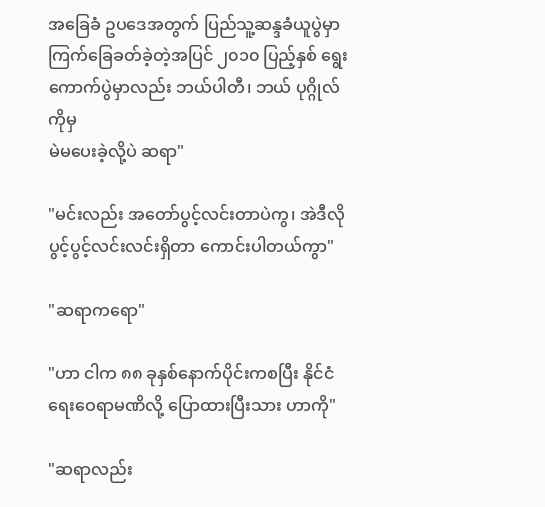အခြေခံ ဥပဒေအတွက် ပြည်သူ့ဆန္ဒခံယူပွဲမှာ
ကြက်ခြေခတ်ခဲ့တဲ့အပြင် ၂၀၁၀ ပြည့်နှစ် ရွေးကောက်ပွဲမှာလည်း ဘယ်ပါတီ၊ ဘယ် ပုဂ္ဂိုလ်ကိုမှ
မဲမပေးခဲ့လို့ပဲ ဆရာ"

"မင်းလည်း အတော်ပွင့်လင်းတာပဲကွ၊ အဲဒီလို ပွင့်ပွင့်လင်းလင်းရှိတာ ကောင်းပါတယ်ကွာ"

"ဆရာကရော"

"ဟာ ငါက ၈၈ ခုနှစ်နောက်ပိုင်းကစပြီး နိုင်ငံရေးဝေရာမဏိလို့ ပြောထားပြီးသား ဟာကို"

"ဆရာလည်း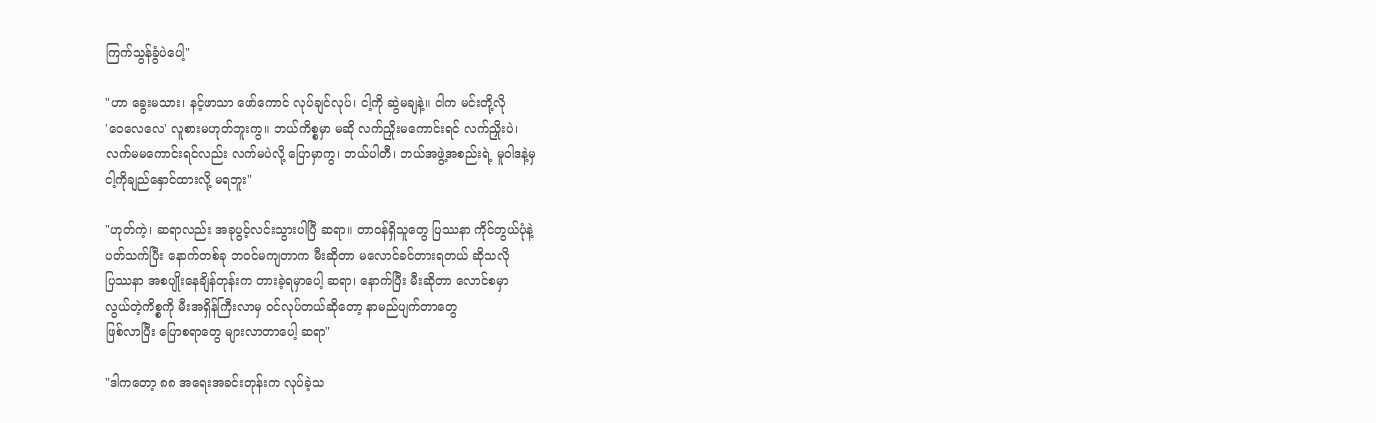ကြက်သွန်ခွံပဲပေါ့"

"ဟာ ခွေးမသား၊ နင့်ဖာသာ ဖော်ကောင် လုပ်ချင်လုပ်၊ ငါ့ကို ဆွဲမချနဲ့။ ငါက မင်းတို့လို
'ဝေလေလေ' လူစားမဟုတ်ဘူးကွ။ ဘယ်ကိစ္စမှာ မဆို လက်ညှိုးမကောင်းရင် လက်ညှိုးပဲ၊
လက်မမကောင်းရင်လည်း လက်မပဲလို့ ပြောမှာကွ၊ ဘယ်ပါတီ၊ ဘယ်အဖွဲ့အစည်းရဲ့ မူဝါဒနဲ့မှ
ငါ့ကိုချည်နှောင်ထားလို့ မရဘူး"

"ဟုတ်ကဲ့၊ ဆရာလည်း အခုပွင့်လင်းသွားပါပြီ ဆရာ။ တာဝန်ရှိသူတွေ ပြဿနာ ကိုင်တွယ်ပုံနဲ့
ပတ်သက်ပြီး နောက်တစ်ခု ဘဝင်မကျတာက မီးဆိုတာ မလောင်ခင်တားရတယ် ဆိုသလို
ပြဿနာ အစပျိုးနေချိန်တုန်းက တားခဲ့ရမှာပေါ့ ဆရာ၊ နောက်ပြီး မီးဆိုတာ လောင်စမှာ
လွယ်တဲ့ကိစ္စကို မီးအရှိန်ကြီးလာမှ ၀င်လုပ်တယ်ဆိုတော့ နာမည်ပျက်တာတွေ
ဖြစ်လာပြီး ပြောစရာတွေ များလာတာပေါ့ ဆရာ"

"ဒါကတော့ ၈၈ အရေးအခင်းတုန်းက လုပ်ခဲ့သ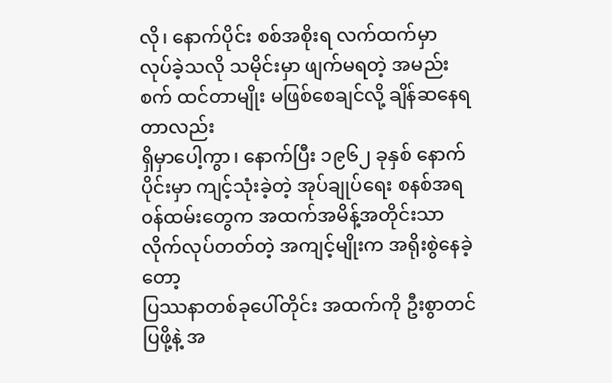လို၊ နောက်ပိုင်း စစ်အစိုးရ လက်ထက်မှာ
လုပ်ခဲ့သလို သမိုင်းမှာ ဖျက်မရတဲ့ အမည်းစက် ထင်တာမျိုး မဖြစ်စေချင်လို့ ချိန်ဆနေရတာလည်း
ရှိမှာပေါ့ကွာ၊ နောက်ပြီး ၁၉၆၂ ခုနှစ် နောက်ပိုင်းမှာ ကျင့်သုံးခဲ့တဲ့ အုပ်ချုပ်ရေး စနစ်အရ
၀န်ထမ်းတွေက အထက်အမိန့်အတိုင်းသာ လိုက်လုပ်တတ်တဲ့ အကျင့်မျိုးက အရိုးစွဲနေခဲ့တော့
ပြဿနာတစ်ခုပေါ်တိုင်း အထက်ကို ဦးစွာတင်ပြဖို့နဲ့ အ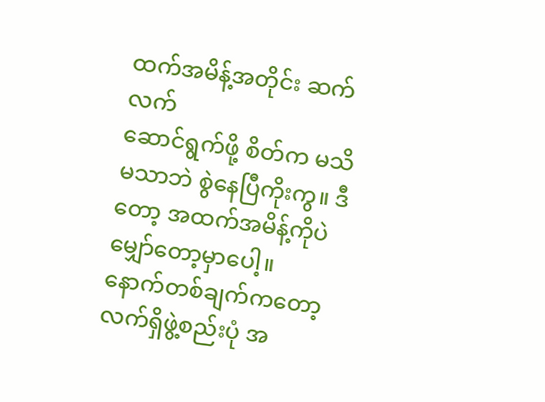ထက်အမိန့်အတိုင်း ဆက်လက်
ဆောင်ရွက်ဖို့ စိတ်က မသိမသာဘဲ စွဲနေပြီကိုးကွ။ ဒီတော့ အထက်အမိန့်ကိုပဲ မျှော်တော့မှာပေါ့။
နောက်တစ်ချက်ကတော့ လက်ရှိဖွဲ့စည်းပုံ အ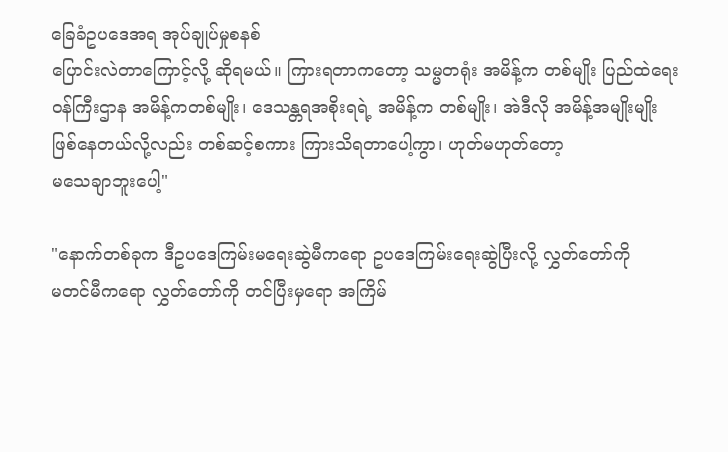ခြေခံဥပဒေအရ အုပ်ချုပ်မှုစနစ်
ပြောင်းလဲတာကြောင့်လို့ ဆိုရမယ်။ ကြားရတာကတော့ သမ္မတရုံး အမိန့်က တစ်မျိုး ပြည်ထဲရေး
၀န်ကြီးဌာန အမိန့်ကတစ်မျိုး၊ ဒေသန္တရအစိုးရရဲ့ အမိန့်က တစ်မျိုး၊ အဲဒီလို အမိန့်အမျိုးမျိုး
ဖြစ်နေတယ်လို့လည်း တစ်ဆင့်စကား ကြားသိရတာပေါ့ကွာ၊ ဟုတ်မဟုတ်တော့
မသေချာဘူးပေါ့"

"နောက်တစ်ခုက ဒီဥပဒေကြမ်းမရေးဆွဲမီကရော ဥပဒေကြမ်းရေးဆွဲပြီးလို့ လွှတ်တော်ကို
မတင်မီကရော လွှတ်တော်ကို တင်ပြီးမှရော အကြိမ်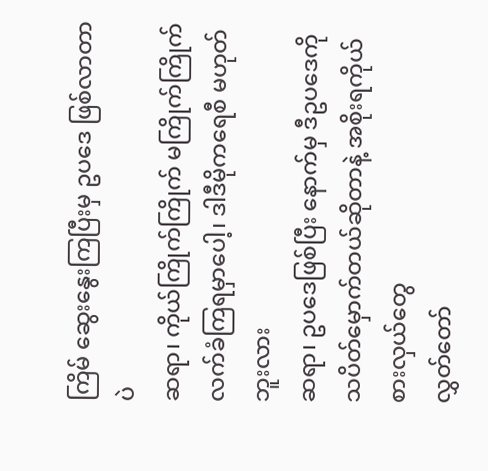ကြိမ် ဆွေးနွေးကြပြီးမှ ဥပဒေ ဖြစ်လာတာပဲ
ဆရာ၊ ကိုယ်ကြိုက်ကြိုက် မကြိုက်ကြိုက် လက်ခံကြရမှာပေါ့၊ ဒါဒီမိုကရေစီ မဟုတ်ဘူးလား
ဆရာ၊ ဥပဒေဖြစ်ပြီး နောက်မှ ဒီဥပဒေကို သပိတ်မှောက်တယ်ဆိုတာနဲ့ အစိုးရကိုယ်စားလှယ်တွေ
လွှတ်တော်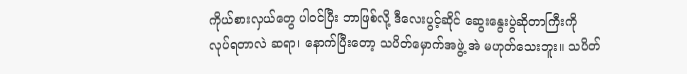ကိုယ်စားလှယ်တွေ ပါ၀င်ပြီး ဘာဖြစ်လို့ ဒီလေးပွင့်ဆိုင် ဆွေးနွေးပွဲဆိုတာကြီးကို
လုပ်ရတာလဲ ဆရာ၊ နောက်ပြီးတော့ သပိတ်မှောက်အဖွဲ့ အဲ မဟုတ်သေးဘူး။ သပိတ်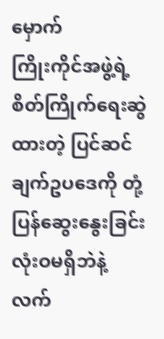မှောက်
ကြိုးကိုင်အဖွဲ့ရဲ့ စိတ်ကြိုက်ရေးဆွဲထားတဲ့ ပြင်ဆင်ချက်ဥပဒေကို တုံ့ပြန်ဆွေးနွေးခြင်း လုံးဝမရှိဘဲနဲ့
လက်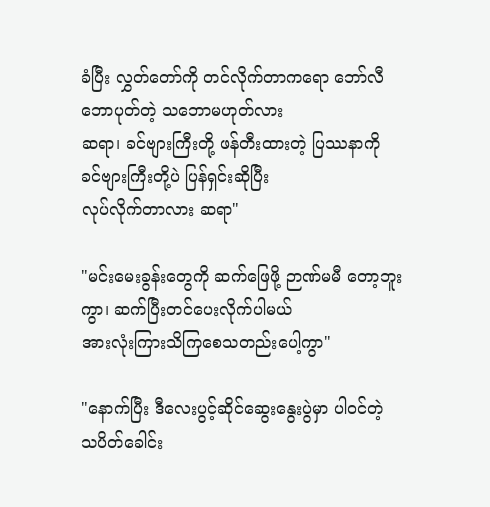ခံပြီး လွှတ်တော်ကို တင်လိုက်တာကရော ဘော်လီဘောပုတ်တဲ့ သဘောမဟုတ်လား
ဆရာ၊ ခင်ဗျားကြီးတို့ ဖန်တီးထားတဲ့ ပြဿနာကို ခင်ဗျားကြီးတို့ပဲ ပြန်ရှင်းဆိုပြီး
လုပ်လိုက်တာလား ဆရာ"

"မင်းမေးခွန်းတွေကို ဆက်ဖြေဖို့ ဉာဏ်မမီ တော့ဘူးကွာ၊ ဆက်ပြီးတင်ပေးလိုက်ပါမယ်
အားလုံးကြားသိကြစေသတည်းပေါ့ကွာ"

"နောက်ပြီး ဒီလေးပွင့်ဆိုင်ဆွေးနွေးပွဲမှာ ပါ၀င်တဲ့ သပိတ်ခေါင်း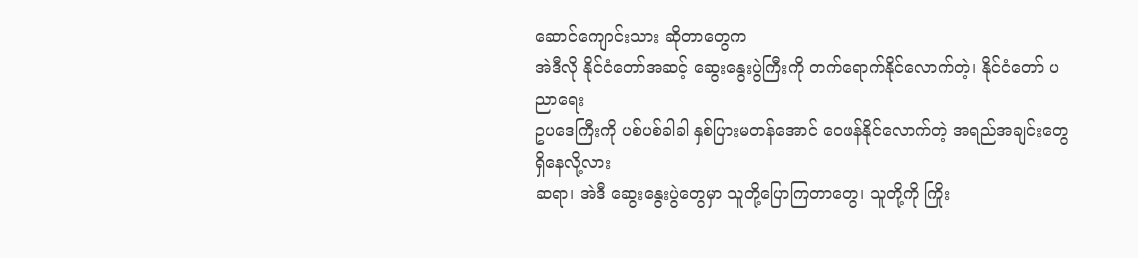ဆောင်ကျောင်းသား ဆိုတာတွေက
အဲဒီလို နိုင်ငံတော်အဆင့် ဆွေးနွေးပွဲကြီးကို တက်ရောက်နိုင်လောက်တဲ့၊ နိုင်ငံတော် ပညာရေး
ဥပဒေကြီးကို ပစ်ပစ်ခါခါ နှစ်ပြားမတန်အောင် ဝေဖန်နိုင်လောက်တဲ့ အရည်အချင်းတွေရှိနေလို့လား
ဆရာ၊ အဲဒီ ဆွေးနွေးပွဲတွေမှာ သူတို့ပြောကြတာတွေ၊ သူတို့ကို ကြိုး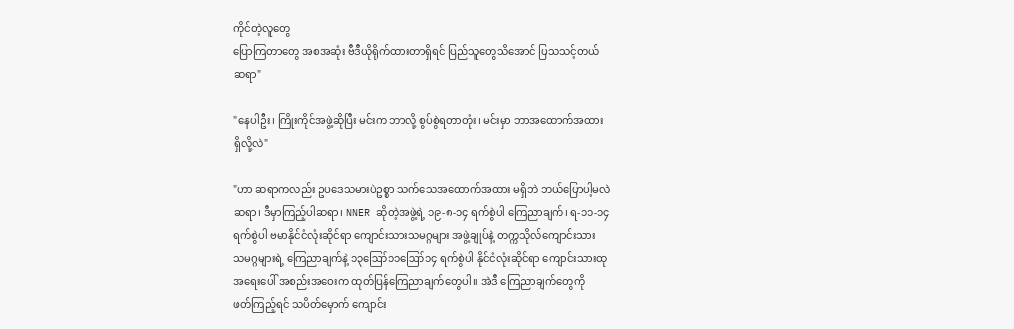ကိုင်တဲ့လူတွေ
ပြောကြတာတွေ အစအဆုံး ဗီဒီယိုရိုက်ထားတာရှိရင် ပြည်သူတွေသိအောင် ပြသသင့်တယ်
ဆရာ"

"နေပါဦး၊ ကြိုးကိုင်အဖွဲ့ဆိုပြီး မင်းက ဘာလို့ စွပ်စွဲရတာတုံး၊ မင်းမှာ ဘာအထောက်အထား
ရှိလို့လဲ"

"ဟာ ဆရာကလည်း ဥပဒေသမားပဲဥစ္စာ သက်သေအထောက်အထား မရှိဘဲ ဘယ်ပြောပါ့မလဲ
ဆရာ၊ ဒီမှာကြည့်ပါဆရာ၊ NNER ဆိုတဲ့အဖွဲ့ရဲ့ ၁၉-၈-၁၄ ရက်စွဲပါ ကြေညာချက်၊ ရ-၁၁-၁၄
ရက်စွဲပါ ဗမာနိုင်ငံလုံးဆိုင်ရာ ကျောင်းသားသမဂ္ဂများ အဖွဲ့ချုပ်နဲ့ တက္ကသိုလ်ကျောင်းသား
သမဂ္ဂများရဲ့ ကြေညာချက်နဲ့ ၁၃ဪ၁၁ဪ၁၄ ရက်စွဲပါ နိုင်ငံလုံးဆိုင်ရာ ကျောင်းသားထု
အရေးပေါ် အစည်းအဝေးက ထုတ်ပြန်ကြေညာချက်တွေပါ။ အဲဒီ ကြေညာချက်တွေကို
ဖတ်ကြည့်ရင် သပိတ်မှောက် ကျောင်း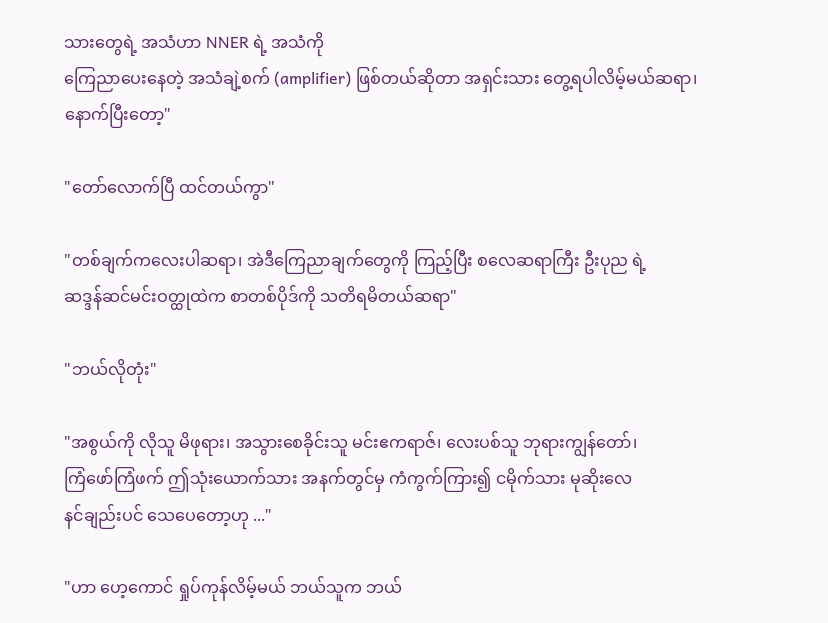သားတွေရဲ့ အသံဟာ NNER ရဲ့ အသံကို
ကြေညာပေးနေတဲ့ အသံချဲ့စက် (amplifier) ဖြစ်တယ်ဆိုတာ အရှင်းသား တွေ့ရပါလိမ့်မယ်ဆရာ၊
နောက်ပြီးတော့"

"တော်လောက်ပြီ ထင်တယ်ကွာ"

"တစ်ချက်ကလေးပါဆရာ၊ အဲဒီကြေညာချက်တွေကို ကြည့်ပြီး စလေဆရာကြီး ဦးပုည ရဲ့
ဆဒ္ဒန်ဆင်မင်းဝတ္ထုထဲက စာတစ်ပိုဒ်ကို သတိရမိတယ်ဆရာ"

"ဘယ်လိုတုံး"

"အစွယ်ကို လိုသူ မိဖုရား၊ အသွားစေခိုင်းသူ မင်းဧကရာဇ်၊ လေးပစ်သူ ဘုရားကျွန်တော်၊
ကြံဖော်ကြံဖက် ဤသုံးယောက်သား အနက်တွင်မှ ကံကွက်ကြား၍ ငမိုက်သား မုဆိုးလေ
နင်ချည်းပင် သေပေတော့ဟု ..."

"ဟာ ဟေ့ကောင် ရှုပ်ကုန်လိမ့်မယ် ဘယ်သူက ဘယ်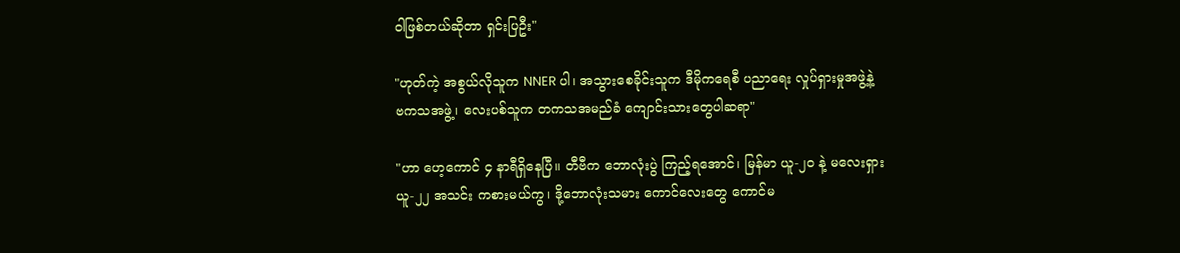ဝါဖြစ်တယ်ဆိုတာ ရှင်းပြဦး"

"ဟုတ်ကဲ့ အစွယ်လိုသူက NNER ပါ၊ အသွားစေခိုင်းသူက ဒီမိုကရေစီ ပညာရေး လှုပ်ရှားမှုအဖွဲ့နဲ့
ဗကသအဖွဲ့၊ လေးပစ်သူက တကသအမည်ခံ ကျောင်းသားတွေပါဆရာ"

"ဟာ ဟေ့ကောင် ၄ နာရီရှိနေပြီ။ တီဗီက ဘောလုံးပွဲ ကြည့်ရအောင်၊ မြန်မာ ယူ-၂၀ နဲ့ မလေးရှား
ယူ-၂၂ အသင်း ကစားမယ်ကွ၊ ဒို့ဘောလုံးသမား ကောင်လေးတွေ ကောင်မ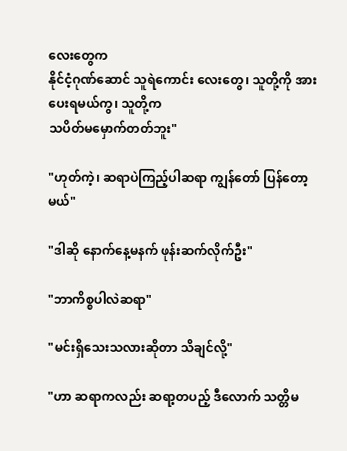လေးတွေက
နိုင်ငံ့ဂုဏ်ဆောင် သူရဲကောင်း လေးတွေ၊ သူတို့ကို အားပေးရမယ်ကွ၊ သူတို့က
သပိတ်မမှောက်တတ်ဘူး"

"ဟုတ်ကဲ့၊ ဆရာပဲကြည့်ပါဆရာ ကျွန်တော် ပြန်တော့မယ်"

"ဒါဆို နောက်နေ့မနက် ဖုန်းဆက်လိုက်ဦး"

"ဘာကိစ္စပါလဲဆရာ"

"မင်းရှိသေးသလားဆိုတာ သိချင်လို့"

"ဟာ ဆရာကလည်း ဆရာ့တပည့် ဒီလောက် သတ္တိမ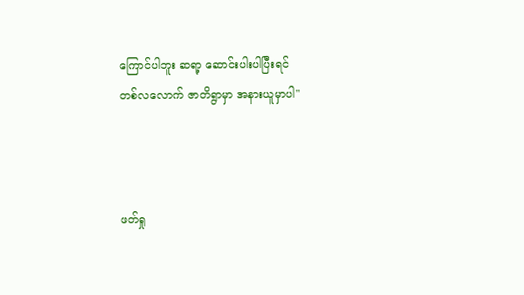ကြောင်ပါဘူး ဆရာ့ ဆောင်းပါးပါပြီးရင်
တစ်လလောက် ဇာတိရွာမှာ အနားယူမှာပါ"



ဖတ်ရှု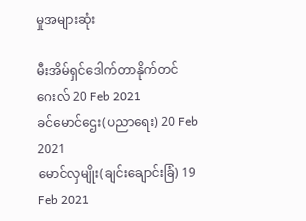မှုအများဆုံး

မီးအိမ်ရှင်ဒေါက်တာနိုက်တင်ဂေးလ် 20 Feb 2021
ခင်မောင်ဌေး(ပညာရေး) 20 Feb 2021
မောင်လှမျိုး(ချင်းချောင်းခြံ) 19 Feb 2021